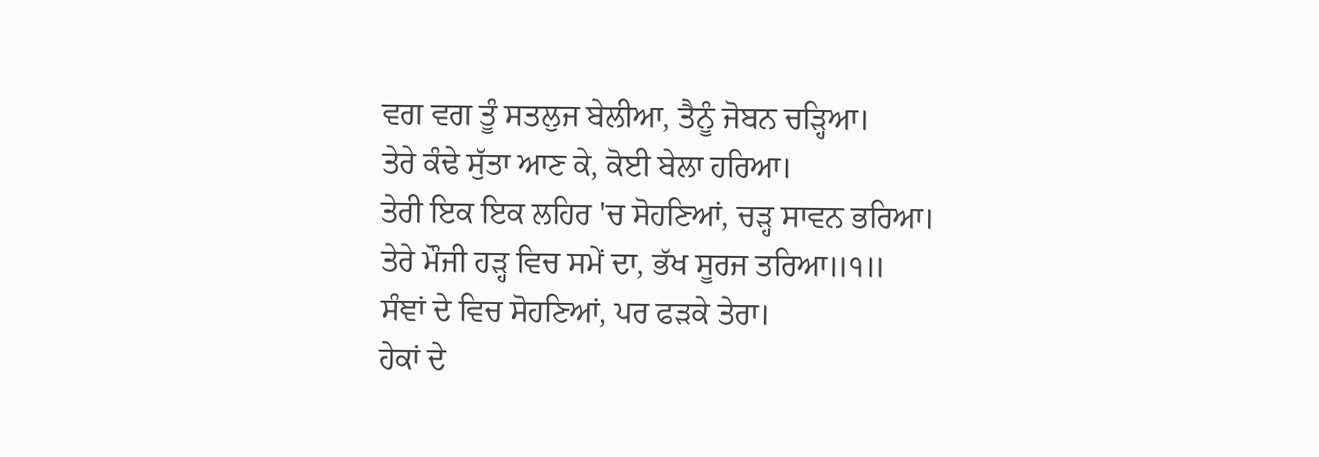ਵਗ ਵਗ ਤੂੰ ਸਤਲੁਜ ਬੇਲੀਆ, ਤੈਨੂੰ ਜੋਬਨ ਚੜ੍ਹਿਆ।
ਤੇਰੇ ਕੰਢੇ ਸੁੱਤਾ ਆਣ ਕੇ, ਕੋਈ ਬੇਲਾ ਹਰਿਆ।
ਤੇਰੀ ਇਕ ਇਕ ਲਹਿਰ 'ਚ ਸੋਹਣਿਆਂ, ਚੜ੍ਹ ਸਾਵਨ ਭਰਿਆ।
ਤੇਰੇ ਮੌਜੀ ਹੜ੍ਹ ਵਿਚ ਸਮੇਂ ਦਾ, ਭੱਖ ਸੂਰਜ ਤਰਿਆ॥੧॥
ਸੰਞਾਂ ਦੇ ਵਿਚ ਸੋਹਣਿਆਂ, ਪਰ ਫੜਕੇ ਤੇਰਾ।
ਹੇਕਾਂ ਦੇ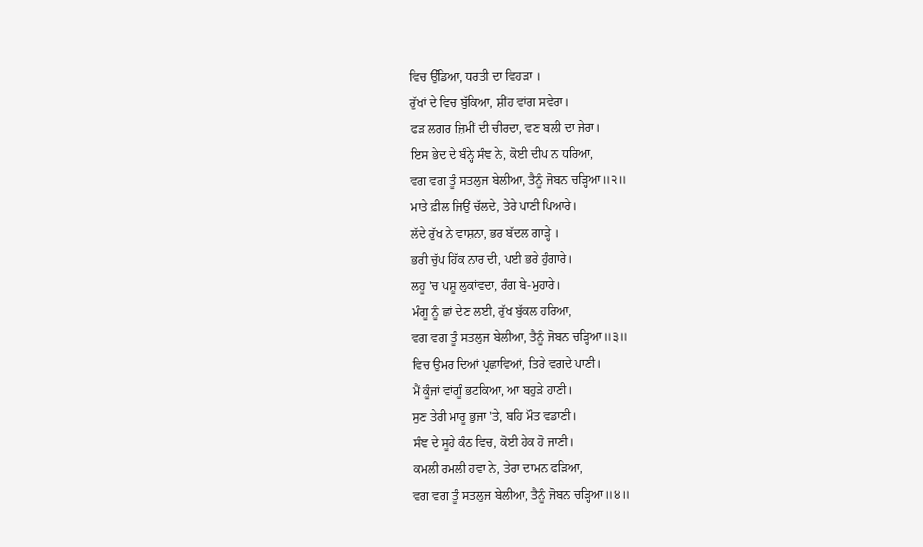ਵਿਚ ਉੱਡਿਆ, ਧਰਤੀ ਦਾ ਵਿਹੜਾ ।
ਰੁੱਖਾਂ ਦੇ ਵਿਚ ਬੁੱਕਿਆ, ਸ਼ੀਂਹ ਵਾਂਗ ਸਵੇਰਾ।
ਫੜ ਲਗਰ ਜ਼ਿਮੀਂ ਦੀ ਚੀਰਦਾ, ਵਣ ਬਲੀ ਦਾ ਜੇਰਾ।
ਇਸ ਭੇਦ ਦੇ ਬੰਨ੍ਹੇ ਸੰਞ ਨੇ, ਕੋਈ ਦੀਪ ਨ ਧਰਿਆ,
ਵਗ ਵਗ ਤੂੰ ਸਤਲੁਜ ਬੇਲੀਆ, ਤੈਨੂੰ ਜੋਬਨ ਚੜ੍ਹਿਆ॥੨॥
ਮਾਤੇ ਫ਼ੀਲ ਜਿਉਂ ਚੱਲਦੇ, ਤੇਰੇ ਪਾਣੀ ਪਿਆਰੇ।
ਲੱਦੇ ਰੁੱਖ ਨੇ ਵਾਸ਼ਨਾ, ਭਰ ਬੱਦਲ ਗਾੜ੍ਹੇ ।
ਭਰੀ ਚੁੱਪ ਹਿੱਕ ਨਾਰ ਦੀ, ਪਈ ਭਰੇ ਹੁੰਗਾਰੇ।
ਲਹੂ 'ਚ ਪਸ਼ੂ ਲੁਕਾਂਵਦਾ, ਰੰਗ ਬੇ-ਮੁਹਾਰੇ।
ਮੰਗੂ ਨੂੰ ਛਾਂ ਦੇਣ ਲਈ, ਰੁੱਖ ਬੁੱਕਲ ਹਰਿਆ,
ਵਗ ਵਗ ਤੂੰ ਸਤਲੁਜ ਬੇਲੀਆ, ਤੈਨੂੰ ਜੋਬਨ ਚੜ੍ਹਿਆ॥੩॥
ਵਿਚ ਉਮਰ ਦਿਆਂ ਪ੍ਰਛਾਵਿਆਂ, ਤਿਰੇ ਵਗਦੇ ਪਾਣੀ।
ਮੈਂ ਕੂੰਜਾਂ ਵਾਂਗੂੰ ਭਟਕਿਆ, ਆ ਬਹੁੜੇ ਹਾਣੀ।
ਸੁਣ ਤੇਰੀ ਮਾਰੂ ਭੁਜਾ 'ਤੇ, ਬਹਿ ਮੌਤ ਵਡਾਣੀ।
ਸੰਞ ਦੇ ਸੂਹੇ ਕੰਠ ਵਿਚ, ਕੋਈ ਹੇਕ ਹੋ ਜਾਣੀ।
ਕਮਲੀ ਰਮਲੀ ਹਵਾ ਨੇ, ਤੇਰਾ ਦਾਮਨ ਫੜਿਆ,
ਵਗ ਵਗ ਤੂੰ ਸਤਲੁਜ ਬੇਲੀਆ, ਤੈਨੂੰ ਜੋਬਨ ਚੜ੍ਹਿਆ॥੪॥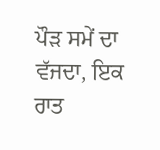ਪੌੜ ਸਮੇਂ ਦਾ ਵੱਜਦਾ, ਇਕ ਰਾਤ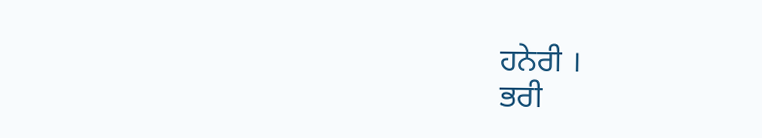ਹਨੇਰੀ ।
ਭਰੀ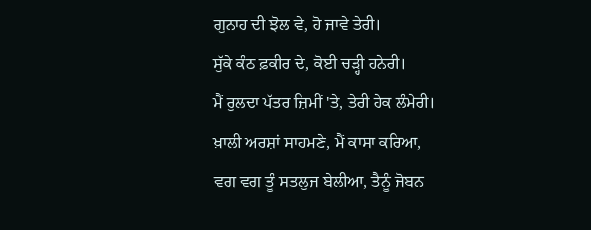ਗੁਨਾਹ ਦੀ ਝੋਲ ਵੇ, ਹੋ ਜਾਵੇ ਤੇਰੀ।
ਸੁੱਕੇ ਕੰਠ ਫ਼ਕੀਰ ਦੇ, ਕੋਈ ਚੜ੍ਹੀ ਹਨੇਰੀ।
ਮੈਂ ਰੁਲਦਾ ਪੱਤਰ ਜ਼ਿਮੀਂ 'ਤੇ, ਤੇਰੀ ਹੇਕ ਲੰਮੇਰੀ।
ਖ਼ਾਲੀ ਅਰਸ਼ਾਂ ਸਾਹਮਣੇ, ਮੈਂ ਕਾਸਾ ਕਰਿਆ,
ਵਗ ਵਗ ਤੂੰ ਸਤਲੁਜ ਬੇਲੀਆ, ਤੈਨੂੰ ਜੋਬਨ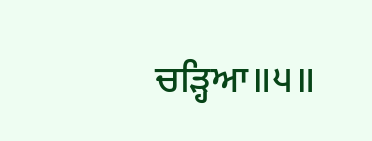ਚੜ੍ਹਿਆ॥੫॥